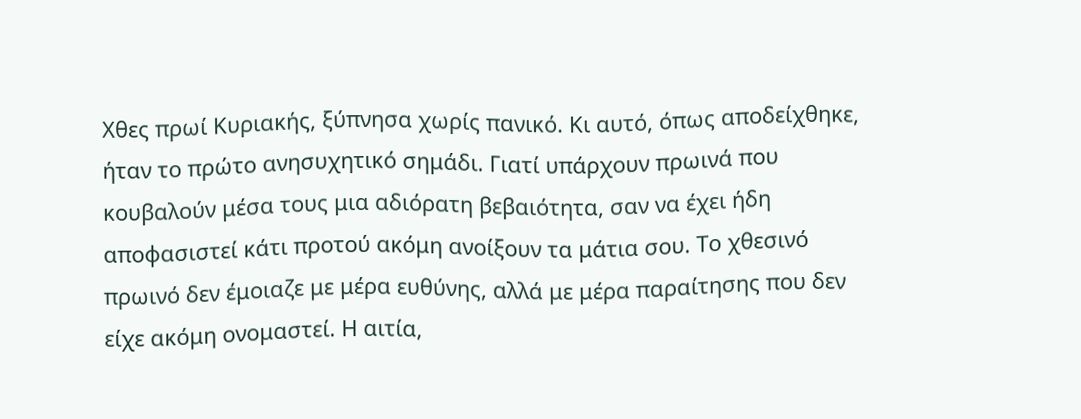Χθες πρωί Κυριακής, ξύπνησα χωρίς πανικό. Κι αυτό, όπως αποδείχθηκε, ήταν το πρώτο ανησυχητικό σημάδι. Γιατί υπάρχουν πρωινά που κουβαλούν μέσα τους μια αδιόρατη βεβαιότητα, σαν να έχει ήδη αποφασιστεί κάτι προτού ακόμη ανοίξουν τα μάτια σου. Το χθεσινό πρωινό δεν έμοιαζε με μέρα ευθύνης, αλλά με μέρα παραίτησης που δεν είχε ακόμη ονομαστεί. Η αιτία,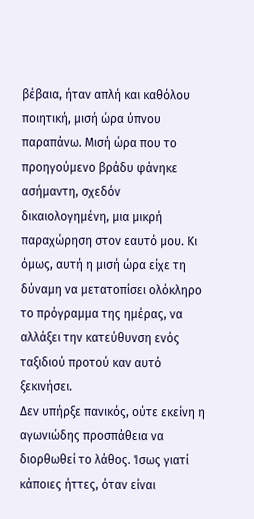βέβαια, ήταν απλή και καθόλου ποιητική, μισή ώρα ύπνου παραπάνω. Μισή ώρα που το προηγούμενο βράδυ φάνηκε ασήμαντη, σχεδόν δικαιολογημένη, μια μικρή παραχώρηση στον εαυτό μου. Κι όμως, αυτή η μισή ώρα είχε τη δύναμη να μετατοπίσει ολόκληρο το πρόγραμμα της ημέρας, να αλλάξει την κατεύθυνση ενός ταξιδιού προτού καν αυτό ξεκινήσει.
Δεν υπήρξε πανικός, ούτε εκείνη η αγωνιώδης προσπάθεια να διορθωθεί το λάθος. Ίσως γιατί κάποιες ήττες, όταν είναι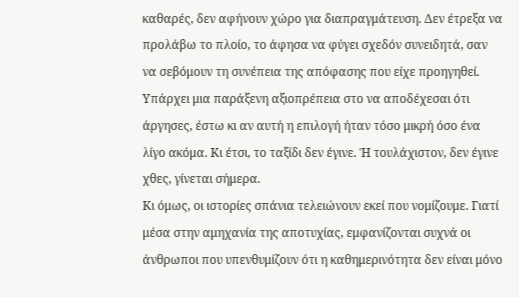καθαρές, δεν αφήνουν χώρο για διαπραγμάτευση. Δεν έτρεξα να προλάβω το πλοίο, το άφησα να φύγει σχεδόν συνειδητά, σαν να σεβόμουν τη συνέπεια της απόφασης που είχε προηγηθεί. Υπάρχει μια παράξενη αξιοπρέπεια στο να αποδέχεσαι ότι άργησες, έστω κι αν αυτή η επιλογή ήταν τόσο μικρή όσο ένα λίγο ακόμα. Κι έτσι, το ταξίδι δεν έγινε. Ή τουλάχιστον, δεν έγινε χθες, γίνεται σήμερα.
Κι όμως, οι ιστορίες σπάνια τελειώνουν εκεί που νομίζουμε. Γιατί μέσα στην αμηχανία της αποτυχίας, εμφανίζονται συχνά οι άνθρωποι που υπενθυμίζουν ότι η καθημερινότητα δεν είναι μόνο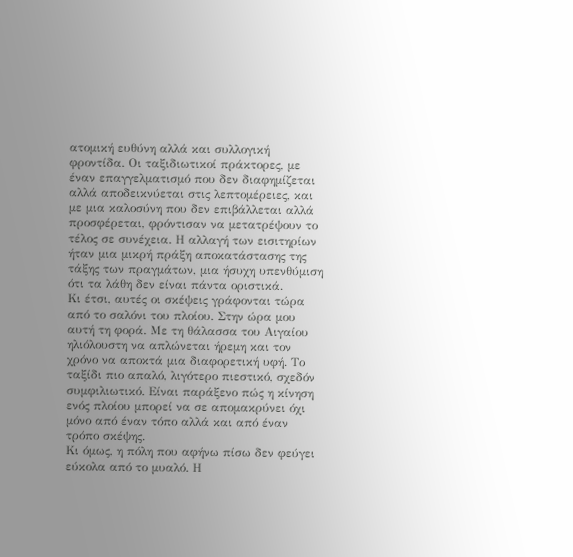ατομική ευθύνη αλλά και συλλογική φροντίδα. Οι ταξιδιωτικοί πράκτορες, με έναν επαγγελματισμό που δεν διαφημίζεται αλλά αποδεικνύεται στις λεπτομέρειες, και με μια καλοσύνη που δεν επιβάλλεται αλλά προσφέρεται, φρόντισαν να μετατρέψουν το τέλος σε συνέχεια. Η αλλαγή των εισιτηρίων ήταν μια μικρή πράξη αποκατάστασης της τάξης των πραγμάτων, μια ήσυχη υπενθύμιση ότι τα λάθη δεν είναι πάντα οριστικά.
Κι έτσι, αυτές οι σκέψεις γράφονται τώρα από το σαλόνι του πλοίου. Στην ώρα μου αυτή τη φορά. Με τη θάλασσα του Αιγαίου ηλιόλουστη να απλώνεται ήρεμη και τον χρόνο να αποκτά μια διαφορετική υφή. Το ταξίδι πιο απαλό, λιγότερο πιεστικό, σχεδόν συμφιλιωτικό. Είναι παράξενο πώς η κίνηση ενός πλοίου μπορεί να σε απομακρύνει όχι μόνο από έναν τόπο αλλά και από έναν τρόπο σκέψης.
Κι όμως, η πόλη που αφήνω πίσω δεν φεύγει εύκολα από το μυαλό. Η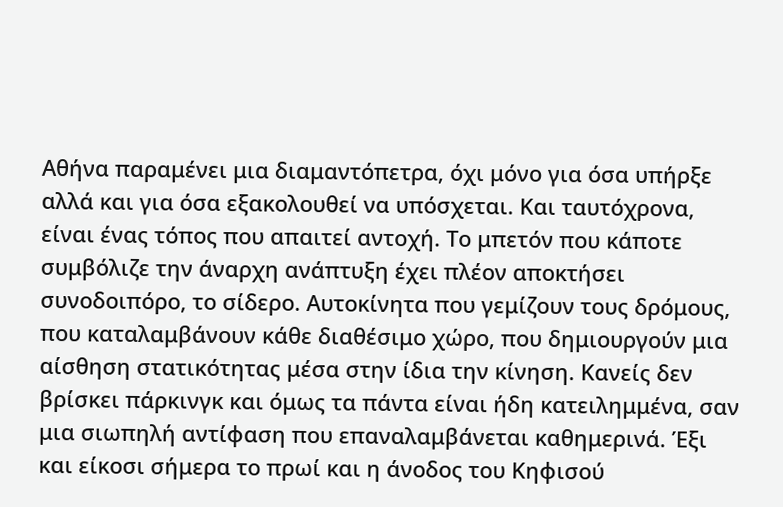Αθήνα παραμένει μια διαμαντόπετρα, όχι μόνο για όσα υπήρξε αλλά και για όσα εξακολουθεί να υπόσχεται. Και ταυτόχρονα, είναι ένας τόπος που απαιτεί αντοχή. Το μπετόν που κάποτε συμβόλιζε την άναρχη ανάπτυξη έχει πλέον αποκτήσει συνοδοιπόρο, το σίδερο. Αυτοκίνητα που γεμίζουν τους δρόμους, που καταλαμβάνουν κάθε διαθέσιμο χώρο, που δημιουργούν μια αίσθηση στατικότητας μέσα στην ίδια την κίνηση. Κανείς δεν βρίσκει πάρκινγκ και όμως τα πάντα είναι ήδη κατειλημμένα, σαν μια σιωπηλή αντίφαση που επαναλαμβάνεται καθημερινά. Έξι και είκοσι σήμερα το πρωί και η άνοδος του Κηφισού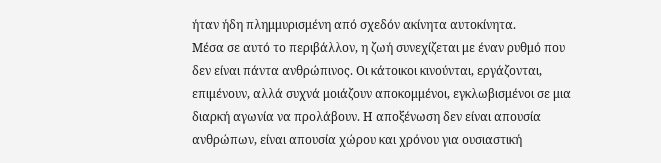ήταν ήδη πλημμυρισμένη από σχεδόν ακίνητα αυτοκίνητα.
Μέσα σε αυτό το περιβάλλον, η ζωή συνεχίζεται με έναν ρυθμό που δεν είναι πάντα ανθρώπινος. Οι κάτοικοι κινούνται, εργάζονται, επιμένουν, αλλά συχνά μοιάζουν αποκομμένοι, εγκλωβισμένοι σε μια διαρκή αγωνία να προλάβουν. Η αποξένωση δεν είναι απουσία ανθρώπων, είναι απουσία χώρου και χρόνου για ουσιαστική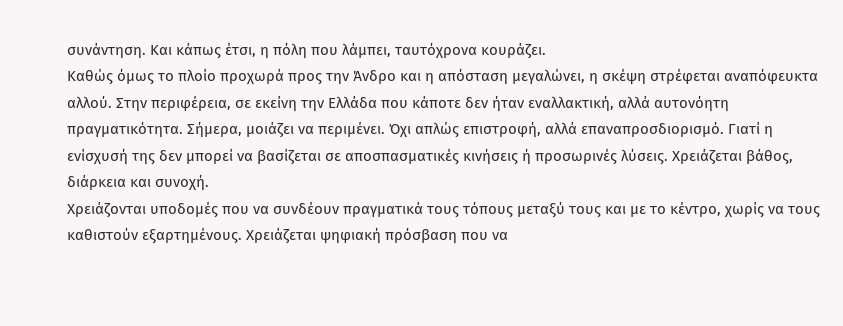συνάντηση. Και κάπως έτσι, η πόλη που λάμπει, ταυτόχρονα κουράζει.
Καθώς όμως το πλοίο προχωρά προς την Άνδρο και η απόσταση μεγαλώνει, η σκέψη στρέφεται αναπόφευκτα αλλού. Στην περιφέρεια, σε εκείνη την Ελλάδα που κάποτε δεν ήταν εναλλακτική, αλλά αυτονόητη πραγματικότητα. Σήμερα, μοιάζει να περιμένει. Όχι απλώς επιστροφή, αλλά επαναπροσδιορισμό. Γιατί η ενίσχυσή της δεν μπορεί να βασίζεται σε αποσπασματικές κινήσεις ή προσωρινές λύσεις. Χρειάζεται βάθος, διάρκεια και συνοχή.
Χρειάζονται υποδομές που να συνδέουν πραγματικά τους τόπους μεταξύ τους και με το κέντρο, χωρίς να τους καθιστούν εξαρτημένους. Χρειάζεται ψηφιακή πρόσβαση που να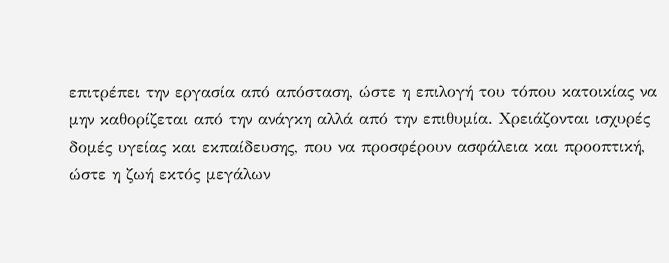επιτρέπει την εργασία από απόσταση, ώστε η επιλογή του τόπου κατοικίας να μην καθορίζεται από την ανάγκη αλλά από την επιθυμία. Χρειάζονται ισχυρές δομές υγείας και εκπαίδευσης, που να προσφέρουν ασφάλεια και προοπτική, ώστε η ζωή εκτός μεγάλων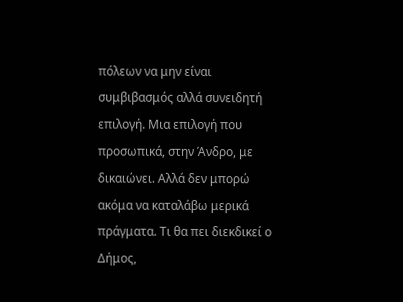πόλεων να μην είναι συμβιβασμός αλλά συνειδητή επιλογή. Μια επιλογή που προσωπικά, στην Άνδρο, με δικαιώνει. Αλλά δεν μπορώ ακόμα να καταλάβω μερικά πράγματα. Τι θα πει διεκδικεί ο Δήμος,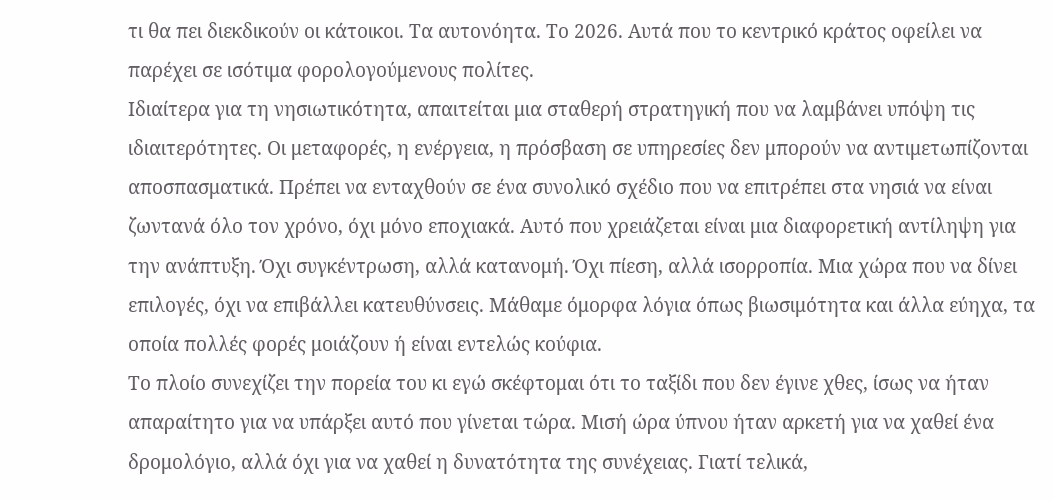τι θα πει διεκδικούν οι κάτοικοι. Τα αυτονόητα. Το 2026. Αυτά που το κεντρικό κράτος οφείλει να παρέχει σε ισότιμα φορολογούμενους πολίτες.
Ιδιαίτερα για τη νησιωτικότητα, απαιτείται μια σταθερή στρατηγική που να λαμβάνει υπόψη τις ιδιαιτερότητες. Οι μεταφορές, η ενέργεια, η πρόσβαση σε υπηρεσίες δεν μπορούν να αντιμετωπίζονται αποσπασματικά. Πρέπει να ενταχθούν σε ένα συνολικό σχέδιο που να επιτρέπει στα νησιά να είναι ζωντανά όλο τον χρόνο, όχι μόνο εποχιακά. Αυτό που χρειάζεται είναι μια διαφορετική αντίληψη για την ανάπτυξη. Όχι συγκέντρωση, αλλά κατανομή. Όχι πίεση, αλλά ισορροπία. Μια χώρα που να δίνει επιλογές, όχι να επιβάλλει κατευθύνσεις. Μάθαμε όμορφα λόγια όπως βιωσιμότητα και άλλα εύηχα, τα οποία πολλές φορές μοιάζουν ή είναι εντελώς κούφια.
Το πλοίο συνεχίζει την πορεία του κι εγώ σκέφτομαι ότι το ταξίδι που δεν έγινε χθες, ίσως να ήταν απαραίτητο για να υπάρξει αυτό που γίνεται τώρα. Μισή ώρα ύπνου ήταν αρκετή για να χαθεί ένα δρομολόγιο, αλλά όχι για να χαθεί η δυνατότητα της συνέχειας. Γιατί τελικά,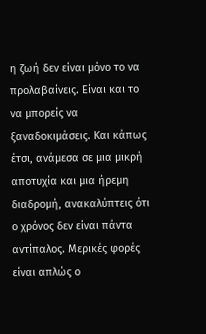η ζωή δεν είναι μόνο το να προλαβαίνεις. Είναι και το να μπορείς να ξαναδοκιμάσεις. Και κάπως έτσι, ανάμεσα σε μια μικρή αποτυχία και μια ήρεμη διαδρομή, ανακαλύπτεις ότι ο χρόνος δεν είναι πάντα αντίπαλος. Μερικές φορές είναι απλώς ο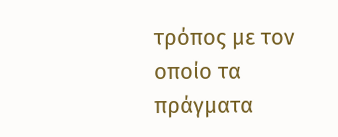τρόπος με τον οποίο τα πράγματα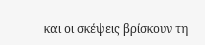και οι σκέψεις βρίσκουν τη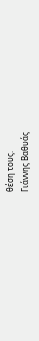θέση τους.
Γιάννης Βαθυάς